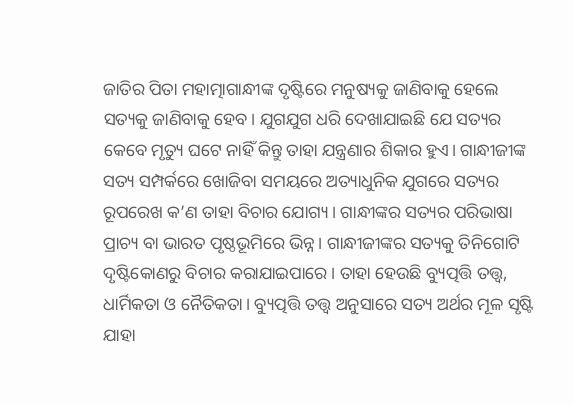ଜାତିର ପିତା ମହାତ୍ମାଗାନ୍ଧୀଙ୍କ ଦୃଷ୍ଟିରେ ମନୁଷ୍ୟକୁ ଜାଣିବାକୁ ହେଲେ ସତ୍ୟକୁ ଜାଣିବାକୁ ହେବ। ଯୁଗଯୁଗ ଧରି ଦେଖାଯାଇଛି ଯେ ସତ୍ୟର କେବେ ମୃତ୍ୟୁ ଘଟେ ନାହିଁ କିନ୍ତୁ ତାହା ଯନ୍ତ୍ରଣାର ଶିକାର ହୁଏ। ଗାନ୍ଧୀଜୀଙ୍କ ସତ୍ୟ ସମ୍ପର୍କରେ ଖୋଜିବା ସମୟରେ ଅତ୍ୟାଧୁନିକ ଯୁଗରେ ସତ୍ୟର ରୂପରେଖ କ’ଣ ତାହା ବିଚାର ଯୋଗ୍ୟ। ଗାନ୍ଧୀଙ୍କର ସତ୍ୟର ପରିଭାଷା ପ୍ରାଚ୍ୟ ବା ଭାରତ ପୃଷ୍ଠଭୂମିରେ ଭିନ୍ନ। ଗାନ୍ଧୀଜୀଙ୍କର ସତ୍ୟକୁ ତିନିଗୋଟି ଦୃଷ୍ଟିକୋଣରୁ ବିଚାର କରାଯାଇପାରେ। ତାହା ହେଉଛି ବ୍ୟୁତ୍ପତ୍ତି ତତ୍ତ୍ବ, ଧାର୍ମିକତା ଓ ନୈତିକତା। ବ୍ୟୁତ୍ପତ୍ତି ତତ୍ତ୍ବ ଅନୁସାରେ ସତ୍ୟ ଅର୍ଥର ମୂଳ ସୃଷ୍ଟି ଯାହା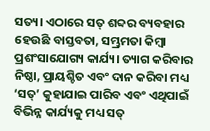ସତ୍ୟ। ଏଠାରେ ସତ୍ ଶବ୍ଦର ବ୍ୟବହାର ହେଉଛି ବାସ୍ତବତା, ସମ୍ଭ୍ରମତା କିମ୍ବା ପ୍ରଶଂସାଯୋଗ୍ୟ କାର୍ଯ୍ୟ। ତ୍ୟାଗ କରିବାର ନିଷ୍ଠା, ପ୍ରାୟଶ୍ଚିତ ଏବଂ ଦାନ କରିବା ମଧ୍ୟ ‘ସତ୍’ କୁହାଯାଇ ପାରିବ ଏବଂ ଏଥିପାଇଁ ବିଭିନ୍ନ କାର୍ଯ୍ୟକୁ ମଧ୍ୟ ସତ୍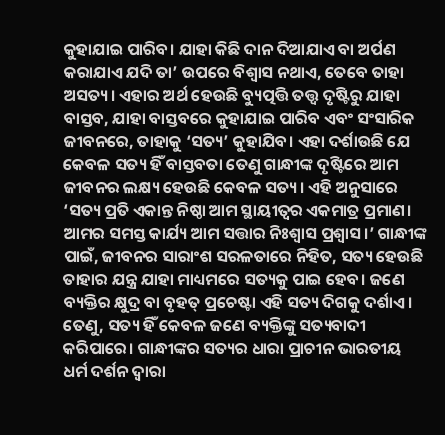କୁହାଯାଇ ପାରିବ। ଯାହା କିଛି ଦାନ ଦିଆଯାଏ ବା ଅର୍ପଣ କରାଯାଏ ଯଦି ତା’ ଉପରେ ବିଶ୍ବାସ ନଥାଏ, ତେବେ ତାହା ଅସତ୍ୟ। ଏହାର ଅର୍ଥ ହେଉଛି ବ୍ୟୁତ୍ପତ୍ତି ତତ୍ତ୍ବ ଦୃଷ୍ଟିରୁ ଯାହା ବାସ୍ତବ, ଯାହା ବାସ୍ତବରେ କୁହାଯାଇ ପାରିବ ଏବଂ ସଂସାରିକ ଜୀବନରେ, ତାହାକୁ ‘ସତ୍ୟ’ କୁହାଯିବ। ଏହା ଦର୍ଶାଉଛି ଯେ କେବଳ ସତ୍ୟ ହିଁ ବାସ୍ତବତା ତେଣୁ ଗାନ୍ଧୀଙ୍କ ଦୃଷ୍ଟିରେ ଆମ ଜୀବନର ଲକ୍ଷ୍ୟ ହେଉଛି କେବଳ ସତ୍ୟ। ଏହି ଅନୁସାରେ ‘ସତ୍ୟ ପ୍ରତି ଏକାନ୍ତ ନିଷ୍ଠା ଆମ ସ୍ଥାୟୀତ୍ବର ଏକମାତ୍ର ପ୍ରମାଣ। ଆମର ସମସ୍ତ କାର୍ଯ୍ୟ ଆମ ସତ୍ତାର ନିଃଶ୍ବାସ ପ୍ରଶ୍ବାସ।’ ଗାନ୍ଧୀଙ୍କ ପାଇଁ, ଜୀବନର ସାରାଂଶ ସରଳତାରେ ନିହିତ, ସତ୍ୟ ହେଉଛି ତାହାର ଯନ୍ତ୍ର ଯାହା ମାଧ୍ୟମରେ ସତ୍ୟକୁ ପାଇ ହେବ। ଜଣେ ବ୍ୟକ୍ତିର କ୍ଷୁଦ୍ର ବା ବୃହତ୍ ପ୍ରଚେଷ୍ଟା ଏହି ସତ୍ୟ ଦିଗକୁ ଦର୍ଶାଏ। ତେଣୁ, ସତ୍ୟ ହିଁ କେବଳ ଜଣେ ବ୍ୟକ୍ତିଙ୍କୁ ସତ୍ୟବାଦୀ କରିପାରେ। ଗାନ୍ଧୀଙ୍କର ସତ୍ୟର ଧାରା ପ୍ରାଚୀନ ଭାରତୀୟ ଧର୍ମ ଦର୍ଶନ ଦ୍ବାରା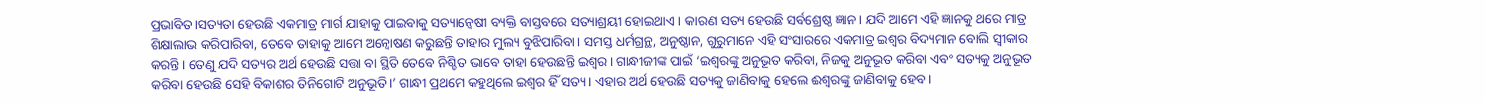ପ୍ରଭାବିତ।ସତ୍ୟତା ହେଉଛି ଏକମାତ୍ର ମାର୍ଗ ଯାହାକୁ ପାଇବାକୁ ସତ୍ୟାନ୍ବେଷୀ ବ୍ୟକ୍ତି ବାସ୍ତବରେ ସତ୍ୟାଶ୍ରୟୀ ହୋଇଥାଏ। କାରଣ ସତ୍ୟ ହେଉଛି ସର୍ବଶ୍ରେଷ୍ଠ ଜ୍ଞାନ। ଯଦି ଆମେ ଏହି ଜ୍ଞାନକୁ ଥରେ ମାତ୍ର ଶିକ୍ଷାଲାଭ କରିପାରିବା, ତେବେ ତାହାକୁ ଆମେ ଅନ୍ବୋଷଣ କରୁଛନ୍ତି ତାହାର ମୁଲ୍ୟ ବୁଝିପାରିବା। ସମସ୍ତ ଧର୍ମଗ୍ରନ୍ଥ, ଅନୁଷ୍ଠାନ, ଗୁରୁମାନେ ଏହି ସଂସାରରେ ଏକମାତ୍ର ଇଶ୍ଵର ବିଦ୍ୟମାନ ବୋଲି ସ୍ବୀକାର କରନ୍ତି। ତେଣୁ ଯଦି ସତ୍ୟର ଅର୍ଥ ହେଉଛି ସତ୍ତା ବା ସ୍ଥିତି ତେବେ ନିଶ୍ଚିତ ଭାବେ ତାହା ହେଉଛନ୍ତି ଇଶ୍ଵର। ଗାନ୍ଧୀଜୀଙ୍କ ପାଇଁ ‘ଇଶ୍ବରଙ୍କୁ ଅନୁଭୂତ କରିବା, ନିଜକୁ ଅନୁଭୂତ କରିବା ଏବଂ ସତ୍ୟକୁ ଅନୁଭୂତ କରିବା ହେଉଛି ସେହି ବିକାଶର ତିନିଗୋଟି ଅନୁଭୂତି।’ ଗାନ୍ଧୀ ପ୍ରଥମେ କହୁଥିଲେ ଇଶ୍ବର ହିଁ ସତ୍ୟ। ଏହାର ଅର୍ଥ ହେଉଛି ସତ୍ୟକୁ ଜାଣିବାକୁ ହେଲେ ଈଶ୍ବରଙ୍କୁ ଜାଣିବାକୁ ହେବ।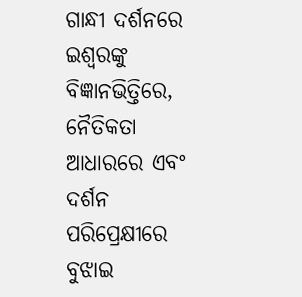ଗାନ୍ଧୀ ଦର୍ଶନରେ ଇଶ୍ବରଙ୍କୁ ବିଜ୍ଞାନଭିତ୍ତିରେ, ନୈତିକତା ଆଧାରରେ ଏବଂ ଦର୍ଶନ ପରିପ୍ରେକ୍ଷୀରେ ବୁଝାଇ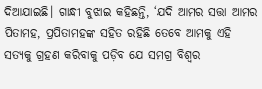ଦିଆଯାଇଛି। ଗାନ୍ଧୀ ବୁଝାଇ କହିଛନ୍ତି, ‘ଯଦି ଆମର ସତ୍ତା ଆମର ପିତାମହ, ପ୍ରପିତାମହଙ୍କ ସହିତ ରହିଛି ତେବେ ଆମକୁ ଏହି ସତ୍ୟକୁ ଗ୍ରହଣ କରିବାକୁ ପଡ଼ିବ ଯେ ସମଗ୍ର ବିଶ୍ବର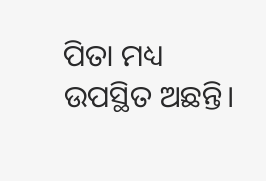ପିତା ମଧ୍ୟ ଉପସ୍ଥିତ ଅଛନ୍ତି।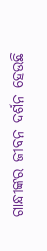ଗାନ୍ଧୀଙ୍କର ଜୀବନ ଦର୍ଶନ ହେଉଛି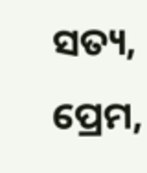ସତ୍ୟ, ପ୍ରେମ,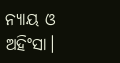ନ୍ୟାୟ ଓ ଅହିଂସା।